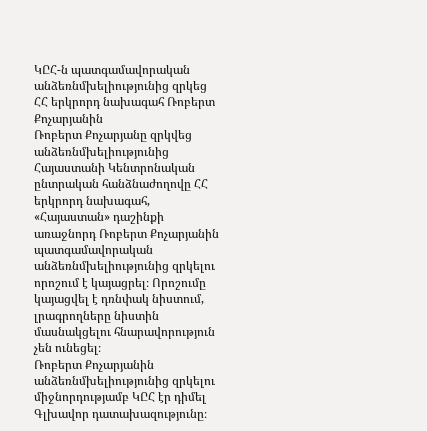ԿԸՀ-ն պատգամավորական անձեռնմխելիությունից զրկեց ՀՀ երկրորդ նախագահ Ռոբերտ Քոչարյանին
Ռոբերտ Քոչարյանը զրկվեց անձեռնմխելիությունից
Հայաստանի Կենտրոնական ընտրական հանձնաժողովը ՀՀ երկրորդ նախագահ, «Հայաստան» դաշինքի առաջնորդ Ռոբերտ Քոչարյանին պատգամավորական անձեռնմխելիությունից զրկելու որոշում է կայացրել։ Որոշումը կայացվել է դռնփակ նիստում, լրագրողները նիստին մասնակցելու հնարավորություն չեն ունեցել։
Ռոբերտ Քոչարյանին անձեռնմխելիությունից զրկելու միջնորդությամբ ԿԸՀ էր դիմել Գլխավոր դատախազությունը։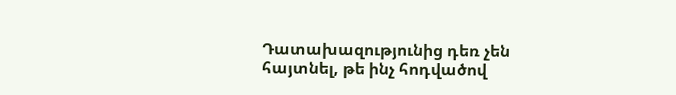Դատախազությունից դեռ չեն հայտնել, թե ինչ հոդվածով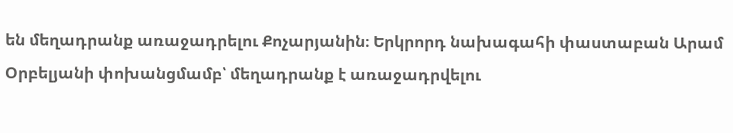են մեղադրանք առաջադրելու Քոչարյանին։ Երկրորդ նախագահի փաստաբան Արամ Օրբելյանի փոխանցմամբ՝ մեղադրանք է առաջադրվելու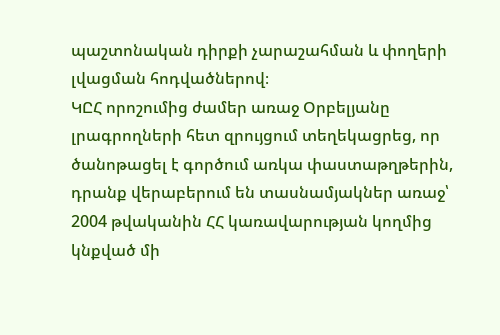պաշտոնական դիրքի չարաշահման և փողերի լվացման հոդվածներով։
ԿԸՀ որոշումից ժամեր առաջ Օրբելյանը լրագրողների հետ զրույցում տեղեկացրեց, որ ծանոթացել է գործում առկա փաստաթղթերին, դրանք վերաբերում են տասնամյակներ առաջ՝ 2004 թվականին ՀՀ կառավարության կողմից կնքված մի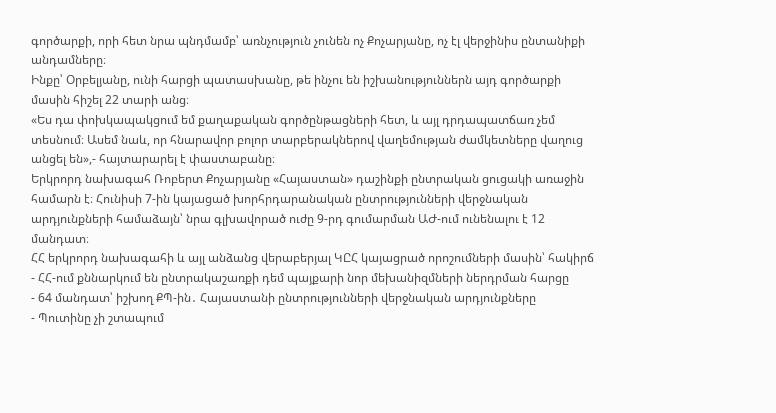գործարքի, որի հետ նրա պնդմամբ՝ առնչություն չունեն ոչ Քոչարյանը, ոչ էլ վերջինիս ընտանիքի անդամները։
Ինքը՝ Օրբելյանը, ունի հարցի պատասխանը, թե ինչու են իշխանություններն այդ գործարքի մասին հիշել 22 տարի անց։
«Ես դա փոխկապակցում եմ քաղաքական գործընթացների հետ, և այլ դրդապատճառ չեմ տեսնում։ Ասեմ նաև, որ հնարավոր բոլոր տարբերակներով վաղեմության ժամկետները վաղուց անցել են»,- հայտարարել է փաստաբանը։
Երկրորդ նախագահ Ռոբերտ Քոչարյանը «Հայաստան» դաշինքի ընտրական ցուցակի առաջին համարն է։ Հունիսի 7-ին կայացած խորհրդարանական ընտրությունների վերջնական արդյունքների համաձայն՝ նրա գլխավորած ուժը 9-րդ գումարման ԱԺ-ում ունենալու է 12 մանդատ։
ՀՀ երկրորդ նախագահի և այլ անձանց վերաբերյալ ԿԸՀ կայացրած որոշումների մասին՝ հակիրճ
- ՀՀ-ում քննարկում են ընտրակաշառքի դեմ պայքարի նոր մեխանիզմների ներդրման հարցը
- 64 մանդատ՝ իշխող ՔՊ-ին․ Հայաստանի ընտրությունների վերջնական արդյունքները
- Պուտինը չի շտապում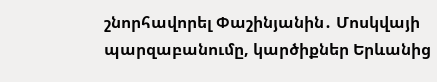շնորհավորել Փաշինյանին․ Մոսկվայի պարզաբանումը, կարծիքներ Երևանից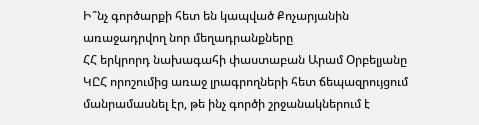Ի՞նչ գործարքի հետ են կապված Քոչարյանին առաջադրվող նոր մեղադրանքները
ՀՀ երկրորդ նախագահի փաստաբան Արամ Օրբելյանը ԿԸՀ որոշումից առաջ լրագրողների հետ ճեպազրույցում մանրամասնել էր, թե ինչ գործի շրջանակներում է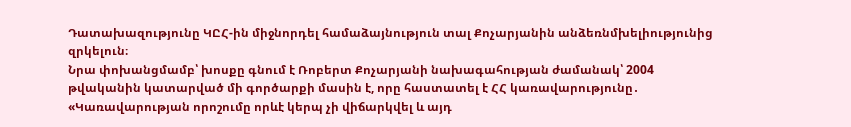Դատախազությունը ԿԸՀ-ին միջնորդել համաձայնություն տալ Քոչարյանին անձեռնմխելիությունից զրկելուն։
Նրա փոխանցմամբ՝ խոսքը գնում է Ռոբերտ Քոչարյանի նախագահության ժամանակ՝ 2004 թվականին կատարված մի գործարքի մասին է, որը հաստատել է ՀՀ կառավարությունը․
«Կառավարության որոշումը որևէ կերպ չի վիճարկվել և այդ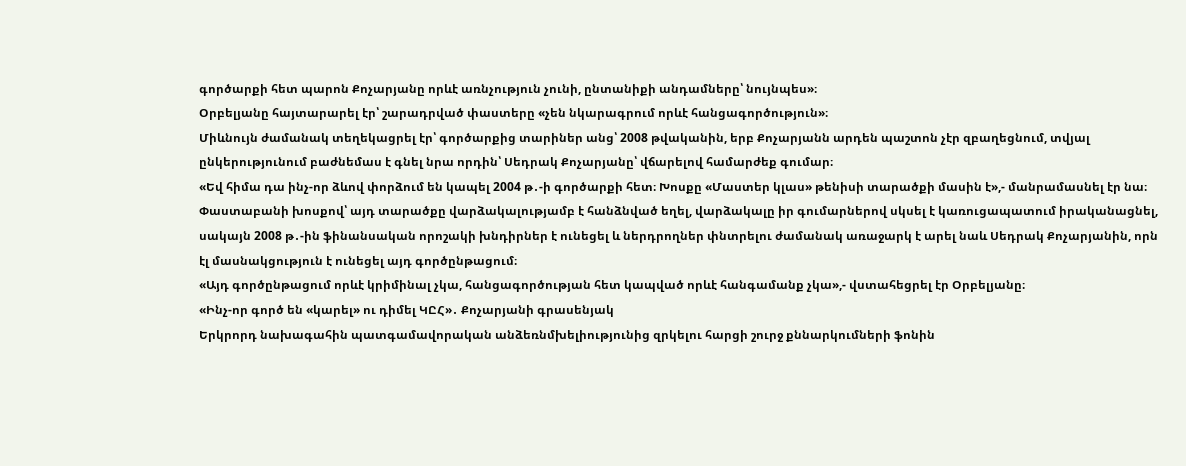գործարքի հետ պարոն Քոչարյանը որևէ առնչություն չունի, ընտանիքի անդամները՝ նույնպես»։
Օրբելյանը հայտարարել էր՝ շարադրված փաստերը «չեն նկարագրում որևէ հանցագործություն»։
Միևնույն ժամանակ տեղեկացրել էր՝ գործարքից տարիներ անց՝ 2008 թվականին, երբ Քոչարյանն արդեն պաշտոն չէր զբաղեցնում, տվյալ ընկերությունում բաժնեմաս է գնել նրա որդին՝ Սեդրակ Քոչարյանը՝ վճարելով համարժեք գումար։
«Եվ հիմա դա ինչ-որ ձևով փորձում են կապել 2004 թ․-ի գործարքի հետ։ Խոսքը «Մաստեր կլաս» թենիսի տարածքի մասին է»,- մանրամասնել էր նա։
Փաստաբանի խոսքով՝ այդ տարածքը վարձակալությամբ է հանձնված եղել, վարձակալը իր գումարներով սկսել է կառուցապատում իրականացնել, սակայն 2008 թ․-ին ֆինանսական որոշակի խնդիրներ է ունեցել և ներդրողներ փնտրելու ժամանակ առաջարկ է արել նաև Սեդրակ Քոչարյանին, որն էլ մասնակցություն է ունեցել այդ գործընթացում։
«Այդ գործընթացում որևէ կրիմինալ չկա, հանցագործության հետ կապված որևէ հանգամանք չկա»,- վստահեցրել էր Օրբելյանը։
«Ինչ-որ գործ են «կարել» ու դիմել ԿԸՀ»․ Քոչարյանի գրասենյակ
Երկրորդ նախագահին պատգամավորական անձեռնմխելիությունից զրկելու հարցի շուրջ քննարկումների ֆոնին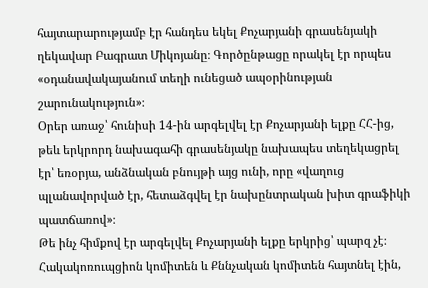հայտարարությամբ էր հանդես եկել Քոչարյանի գրասենյակի ղեկավար Բագրատ Միկոյանը։ Գործընթացը որակել էր որպես «օդանավակայանում տեղի ունեցած ապօրինության շարունակություն»։
Օրեր առաջ՝ հունիսի 14-ին արգելվել էր Քոչարյանի ելքը ՀՀ-ից, թեև երկրորդ նախագահի գրասենյակը նախապես տեղեկացրել էր՝ եռօրյա, անձնական բնույթի այց ունի, որը «վաղուց պլանավորված էր, հետաձգվել էր նախընտրական խիտ գրաֆիկի պատճառով»։
Թե ինչ հիմքով էր արգելվել Քոչարյանի ելքը երկրից՝ պարզ չէ։ Հակակոռուպցիոն կոմիտեն և Քննչական կոմիտեն հայտնել էին,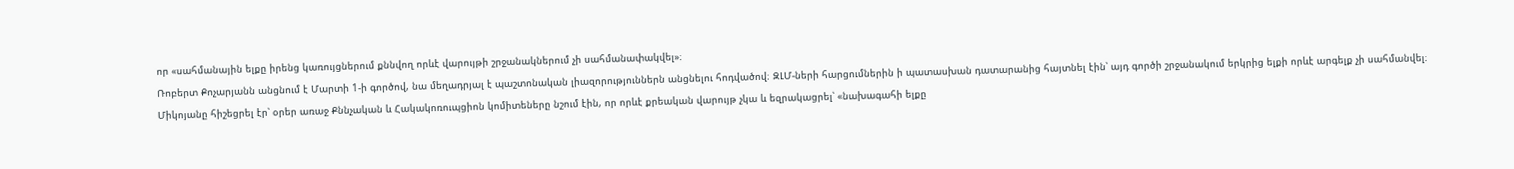որ «սահմանային ելքը իրենց կառույցներում քննվող որևէ վարույթի շրջանակներում չի սահմանափակվել»։
Ռոբերտ Քոչարյանն անցնում է Մարտի 1-ի գործով, նա մեղադրյալ է պաշտոնական լիազորություններն անցնելու հոդվածով։ ԶԼՄ-ների հարցումներին ի պատասխան դատարանից հայտնել էին՝ այդ գործի շրջանակում երկրից ելքի որևէ արգելք չի սահմանվել։
Միկոյանը հիշեցրել էր՝ օրեր առաջ Քննչական և Հակակոռուպցիոն կոմիտեները նշում էին, որ որևէ քրեական վարույթ չկա և եզրակացրել՝ «նախագահի ելքը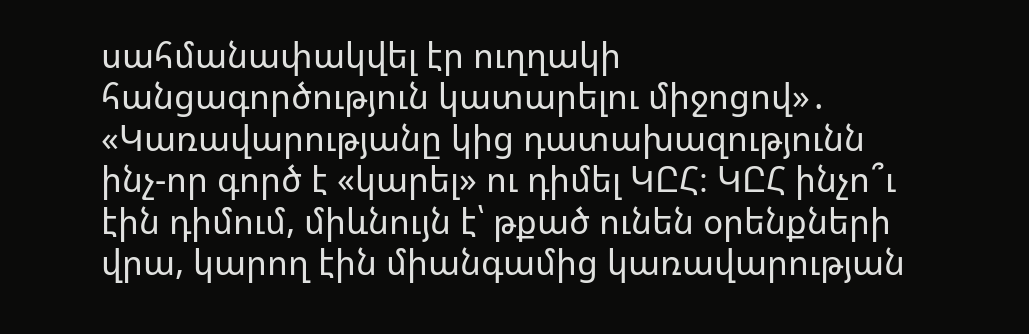սահմանափակվել էր ուղղակի հանցագործություն կատարելու միջոցով»․
«Կառավարությանը կից դատախազությունն ինչ-որ գործ է «կարել» ու դիմել ԿԸՀ։ ԿԸՀ ինչո՞ւ էին դիմում, միևնույն է՝ թքած ունեն օրենքների վրա, կարող էին միանգամից կառավարության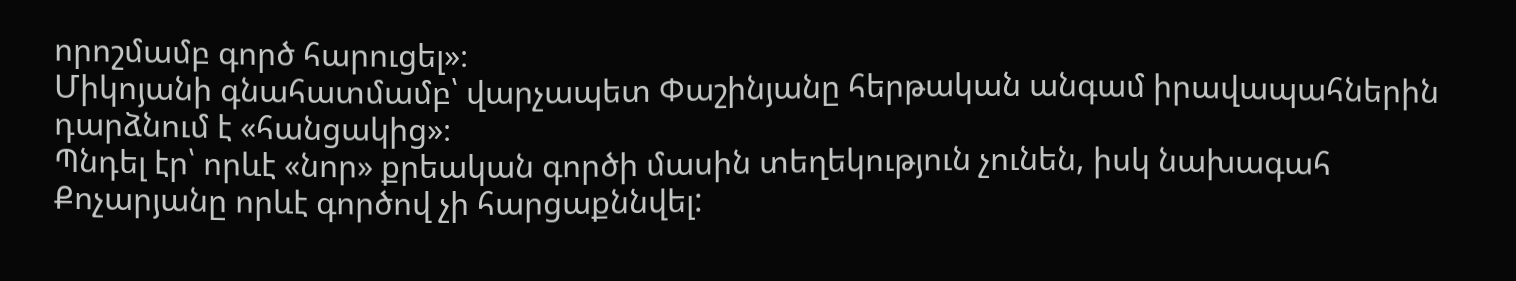որոշմամբ գործ հարուցել»։
Միկոյանի գնահատմամբ՝ վարչապետ Փաշինյանը հերթական անգամ իրավապահներին դարձնում է «հանցակից»։
Պնդել էր՝ որևէ «նոր» քրեական գործի մասին տեղեկություն չունեն, իսկ նախագահ Քոչարյանը որևէ գործով չի հարցաքննվել: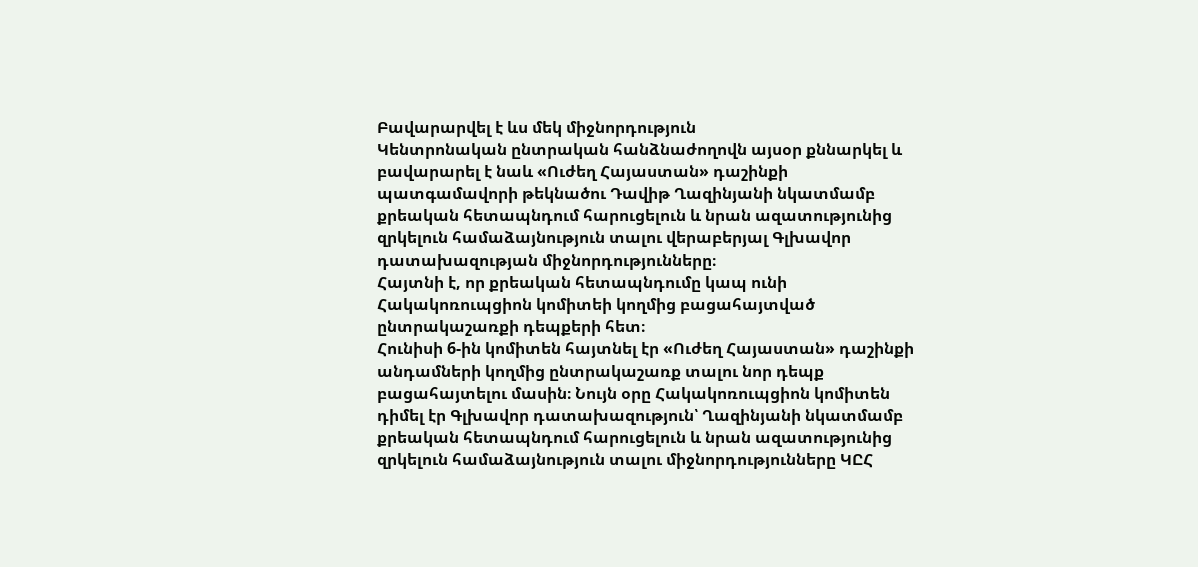Բավարարվել է ևս մեկ միջնորդություն
Կենտրոնական ընտրական հանձնաժողովն այսօր քննարկել և բավարարել է նաև «Ուժեղ Հայաստան» դաշինքի պատգամավորի թեկնածու Դավիթ Ղազինյանի նկատմամբ քրեական հետապնդում հարուցելուն և նրան ազատությունից զրկելուն համաձայնություն տալու վերաբերյալ Գլխավոր դատախազության միջնորդությունները։
Հայտնի է, որ քրեական հետապնդումը կապ ունի Հակակոռուպցիոն կոմիտեի կողմից բացահայտված ընտրակաշառքի դեպքերի հետ։
Հունիսի 6-ին կոմիտեն հայտնել էր «Ուժեղ Հայաստան» դաշինքի անդամների կողմից ընտրակաշառք տալու նոր դեպք բացահայտելու մասին։ Նույն օրը Հակակոռուպցիոն կոմիտեն դիմել էր Գլխավոր դատախազություն՝ Ղազինյանի նկատմամբ քրեական հետապնդում հարուցելուն և նրան ազատությունից զրկելուն համաձայնություն տալու միջնորդությունները ԿԸՀ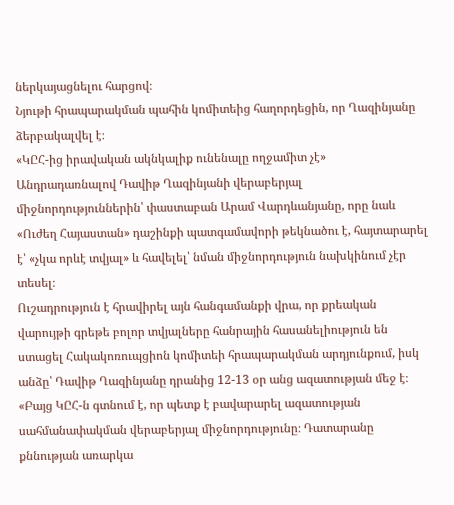ներկայացնելու հարցով։
Նյութի հրապարակման պահին կոմիտեից հաղորդեցին, որ Ղազինյանը ձերբակալվել է։
«ԿԸՀ-ից իրավական ակնկալիք ունենալը ողջամիտ չէ»
Անդրադառնալով Դավիթ Ղազինյանի վերաբերյալ միջնորդություններին՝ փաստաբան Արամ Վարդևանյանը, որը նաև «Ուժեղ Հայաստան» դաշինքի պատգամավորի թեկնածու է, հայտարարել է՝ «չկա որևէ տվյալ» և հավելել՝ նման միջնորդություն նախկինում չէր տեսել։
Ուշադրություն է հրավիրել այն հանգամանքի վրա, որ քրեական վարույթի գրեթե բոլոր տվյալները հանրային հասանելիություն են ստացել Հակակոռուպցիոն կոմիտեի հրապարակման արդյունքում, իսկ անձը՝ Դավիթ Ղազինյանը դրանից 12-13 օր անց ազատության մեջ է։
«Բայց ԿԸՀ-ն գտնում է, որ պետք է բավարարել ազատության սահմանափակման վերաբերյալ միջնորդությունը։ Դատարանը քննության առարկա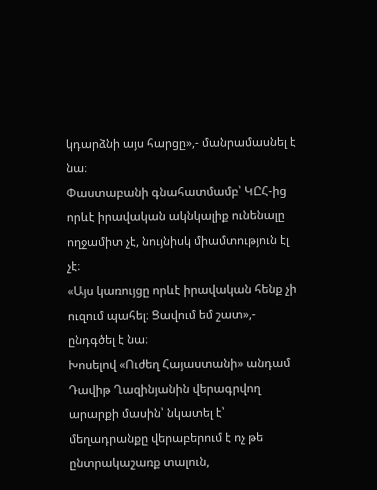կդարձնի այս հարցը»,- մանրամասնել է նա։
Փաստաբանի գնահատմամբ՝ ԿԸՀ-ից որևէ իրավական ակնկալիք ունենալը ողջամիտ չէ, նույնիսկ միամտություն էլ չէ։
«Այս կառույցը որևէ իրավական հենք չի ուզում պահել։ Ցավում եմ շատ»,- ընդգծել է նա։
Խոսելով «Ուժեղ Հայաստանի» անդամ Դավիթ Ղազինյանին վերագրվող արարքի մասին՝ նկատել է՝ մեղադրանքը վերաբերում է ոչ թե ընտրակաշառք տալուն,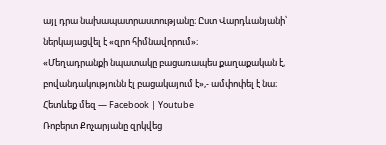այլ դրա նախապատրաստությանը։ Ըստ Վարդևանյանի՝ ներկայացվել է «զրո հիմնավորում»։
«Մեղադրանքի նպատակը բացառապես քաղաքական է, բովանդակությունն էլ բացակայում է»,- ամփոփել է նա։
Հետևեք մեզ — Facebook | Youtube
Ռոբերտ Քոչարյանը զրկվեց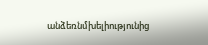անձեռնմխելիությունից